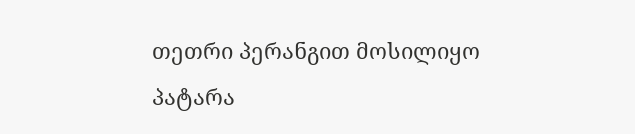თეთრი პერანგით მოსილიყო პატარა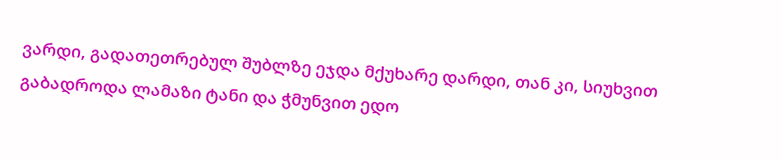ვარდი, გადათეთრებულ შუბლზე ეჯდა მქუხარე დარდი, თან კი, სიუხვით გაბადროდა ლამაზი ტანი და ჭმუნვით ედო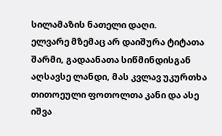სილამაზის ნათელი დაღი.
ელვარე მზემაც არ დაიშურა ტიტათა შარმი, გადაანათა სიწმინდისგან აღსავსე ლანდი, მას კვლავ უკურთხა თითოეული ფოთოლთა კანი და ასე იშვა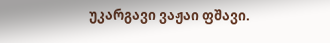უკარგავი ვაჟაი ფშავი.